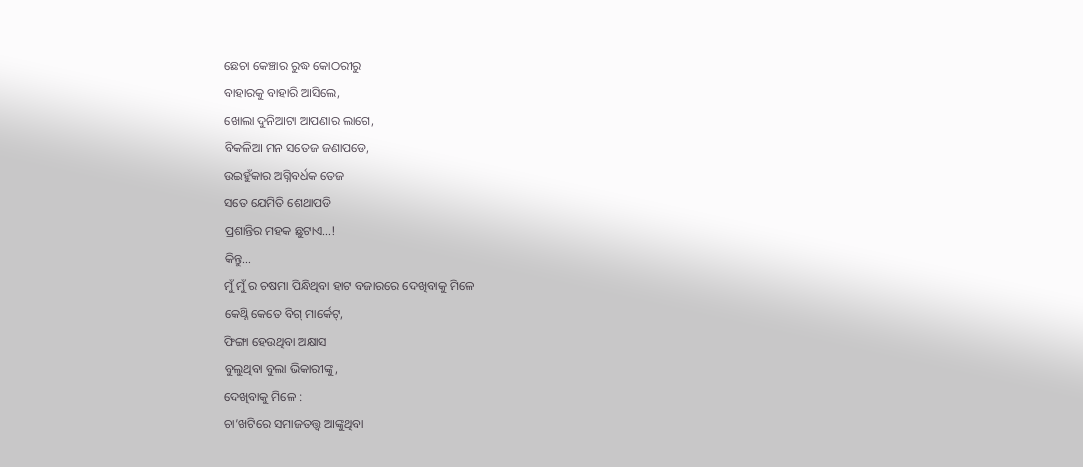ଛେଚା କେଞ୍ଚାର ରୁଦ୍ଧ କୋଠରୀରୁ
ବାହାରକୁ ବାହାରି ଆସିଲେ,
ଖୋଲା ଦୁନିଆଟା ଆପଣାର ଲାଗେ,
ବିକଳିଆ ମନ ସତେଜ ଜଣାପଡେ,
ଉଇହୁଁକାର ଅଗ୍ନିବର୍ଧକ ତେଜ
ସତେ ଯେମିତି ଶେଥାପଡି
ପ୍ରଶାନ୍ତିର ମହକ ଛୁଟାଏ…!
କିନ୍ତୁ…
ମୁଁ ମୁଁ ର ଚଷମା ପିନ୍ଧିଥିବା ହାଟ ବଜାରରେ ଦେଖିବାକୁ ମିଳେ
କେଥ୍ନି କେତେ ବିଗ୍ ମାର୍କେଟ୍,
ଫିଙ୍ଗା ହେଉଥିବା ଅକ୍ଷାସ
ବୁଲୁଥିବା ବୁଲା ଭିକାରୀଙ୍କୁ,
ଦେଖିବାକୁ ମିଳେ :
ଚା’ଖଟିରେ ସମାଜତତ୍ତ୍ୱ ଆଙ୍କୁଥିବା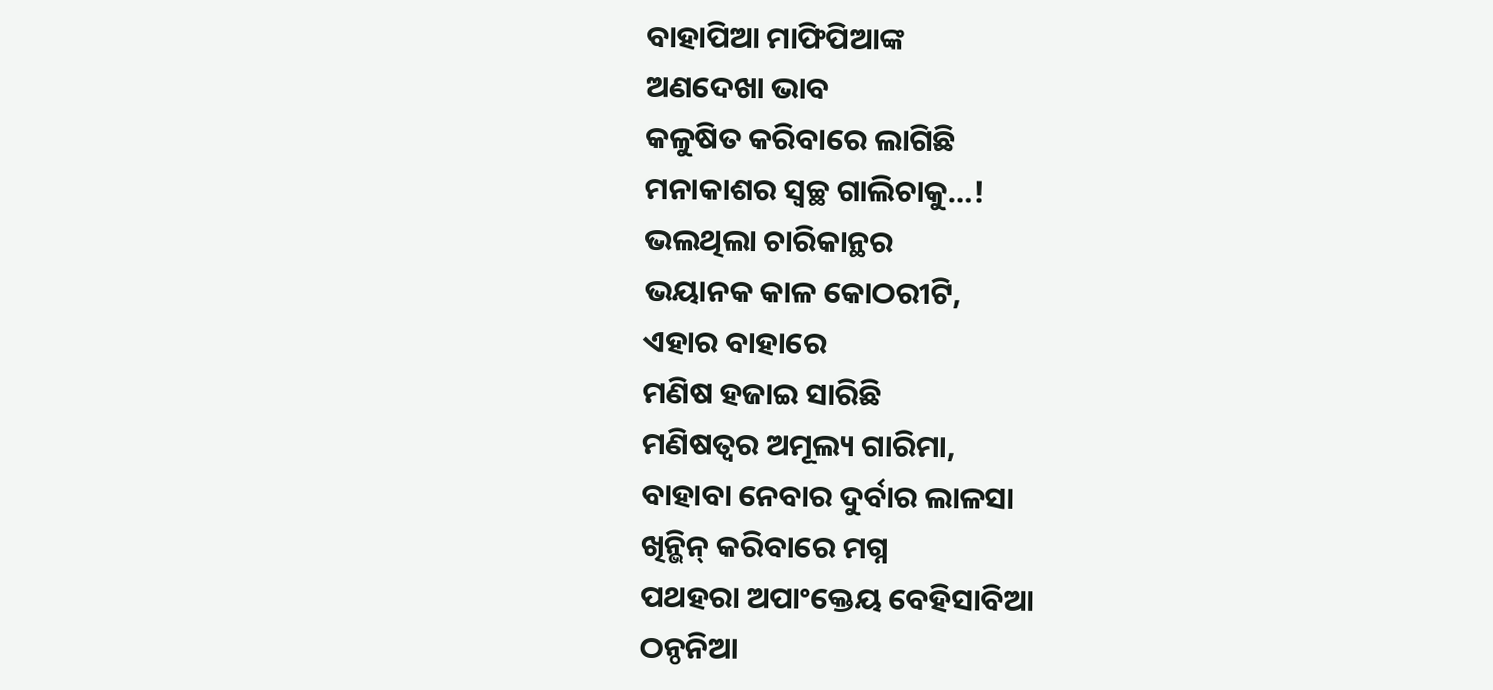ବାହାପିଆ ମାଫିପିଆଙ୍କ
ଅଣଦେଖା ଭାବ
କଳୁଷିତ କରିବାରେ ଲାଗିଛି
ମନାକାଶର ସ୍ୱଚ୍ଛ ଗାଲିଚାକୁ…!
ଭଲଥିଲା ଚାରିକାନ୍ଥର
ଭୟାନକ କାଳ କୋଠରୀଟି,
ଏହାର ବାହାରେ
ମଣିଷ ହଜାଇ ସାରିଛି
ମଣିଷତ୍ୱର ଅମୂଲ୍ୟ ଗାରିମା,
ବାହାବା ନେବାର ଦୁର୍ବାର ଲାଳସା
ଖିନ୍ଭିନ୍ କରିବାରେ ମଗ୍ନ
ପଥହରା ଅପାଂକ୍ତେୟ ବେହିସାବିଆ
ଠନ୍ଠନିଆ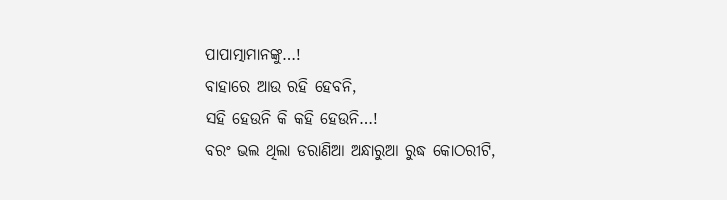ପାପାତ୍ମାମାନଙ୍କୁ…!
ବାହାରେ ଆଉ ରହି ହେବନି,
ସହି ହେଉନି କି କହି ହେଉନି…!
ବରଂ ଭଲ ଥିଲା ଡରାଣିଆ ଅନ୍ଧାରୁଆ ରୁଦ୍ଧ କୋଠରୀଟି,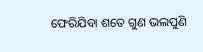ଫେରିଯିବା ଶତେ ଗୁଣ ଭଲପୁଣି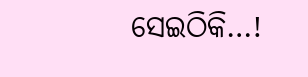ସେଇଠିକି…!